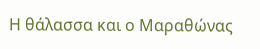Η θάλασσα και ο Μαραθώνας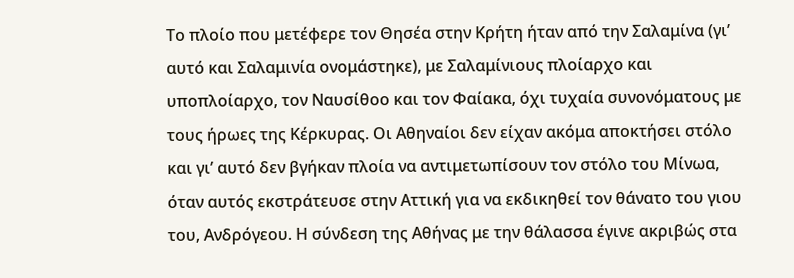Το πλοίο που μετέφερε τον Θησέα στην Κρήτη ήταν από την Σαλαμίνα (γι’ αυτό και Σαλαμινία ονομάστηκε), με Σαλαμίνιους πλοίαρχο και υποπλοίαρχο, τον Ναυσίθοο και τον Φαίακα, όχι τυχαία συνονόματους με τους ήρωες της Κέρκυρας. Οι Αθηναίοι δεν είχαν ακόμα αποκτήσει στόλο και γι’ αυτό δεν βγήκαν πλοία να αντιμετωπίσουν τον στόλο του Μίνωα, όταν αυτός εκστράτευσε στην Αττική για να εκδικηθεί τον θάνατο του γιου του, Ανδρόγεου. Η σύνδεση της Αθήνας με την θάλασσα έγινε ακριβώς στα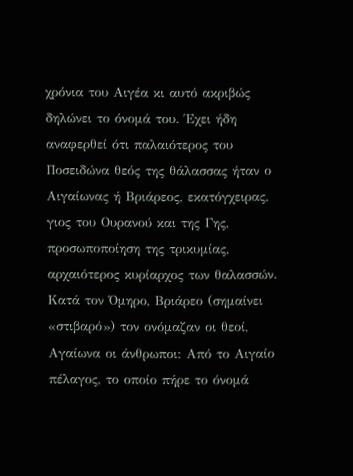χρόνια του Αιγέα κι αυτό ακριβώς δηλώνει το όνομά του. Έχει ήδη αναφερθεί ότι παλαιότερος του Ποσειδώνα θεός της θάλασσας ήταν ο Αιγαίωνας ή Βριάρεος, εκατόγχειρας, γιος του Ουρανού και της Γης, προσωποποίηση της τρικυμίας, αρχαιότερος κυρίαρχος των θαλασσών. Κατά τον Όμηρο, Βριάρεο (σημαίνει «στιβαρό») τον ονόμαζαν οι θεοί, Αγαίωνα οι άνθρωποι: Από το Αιγαίο πέλαγος, το οποίο πήρε το όνομά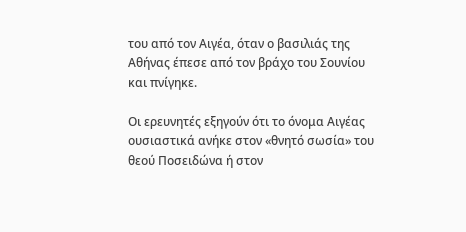του από τον Αιγέα, όταν ο βασιλιάς της Αθήνας έπεσε από τον βράχο του Σουνίου και πνίγηκε.

Οι ερευνητές εξηγούν ότι το όνομα Αιγέας ουσιαστικά ανήκε στον «θνητό σωσία» του θεού Ποσειδώνα ή στον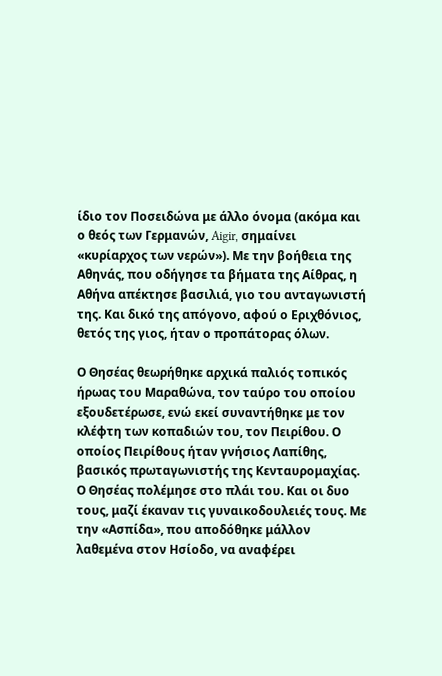ίδιο τον Ποσειδώνα με άλλο όνομα (ακόμα και ο θεός των Γερμανών, Aigir, σημαίνει «κυρίαρχος των νερών»). Με την βοήθεια της Αθηνάς, που οδήγησε τα βήματα της Αίθρας, η Αθήνα απέκτησε βασιλιά, γιο του ανταγωνιστή της. Και δικό της απόγονο, αφού ο Εριχθόνιος, θετός της γιος, ήταν ο προπάτορας όλων.

Ο Θησέας θεωρήθηκε αρχικά παλιός τοπικός ήρωας του Μαραθώνα, τον ταύρο του οποίου εξουδετέρωσε, ενώ εκεί συναντήθηκε με τον κλέφτη των κοπαδιών του, τον Πειρίθου. Ο οποίος Πειρίθους ήταν γνήσιος Λαπίθης, βασικός πρωταγωνιστής της Κενταυρομαχίας. Ο Θησέας πολέμησε στο πλάι του. Και οι δυο τους, μαζί έκαναν τις γυναικοδουλειές τους. Με την «Ασπίδα», που αποδόθηκε μάλλον λαθεμένα στον Ησίοδο, να αναφέρει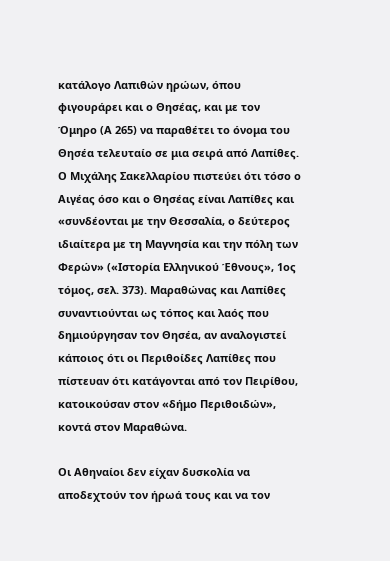κατάλογο Λαπιθών ηρώων, όπου φιγουράρει και ο Θησέας, και με τον Όμηρο (Α 265) να παραθέτει το όνομα του Θησέα τελευταίο σε μια σειρά από Λαπίθες. Ο Μιχάλης Σακελλαρίου πιστεύει ότι τόσο ο Αιγέας όσο και ο Θησέας είναι Λαπίθες και «συνδέονται με την Θεσσαλία, ο δεύτερος ιδιαίτερα με τη Μαγνησία και την πόλη των Φερών» («Ιστορία Ελληνικού Έθνους», 1ος τόμος, σελ. 373). Μαραθώνας και Λαπίθες συναντιούνται ως τόπος και λαός που δημιούργησαν τον Θησέα, αν αναλογιστεί κάποιος ότι οι Περιθοίδες Λαπίθες που πίστευαν ότι κατάγονται από τον Πειρίθου, κατοικούσαν στον «δήμο Περιθοιδών», κοντά στον Μαραθώνα.

Οι Αθηναίοι δεν είχαν δυσκολία να αποδεχτούν τον ήρωά τους και να τον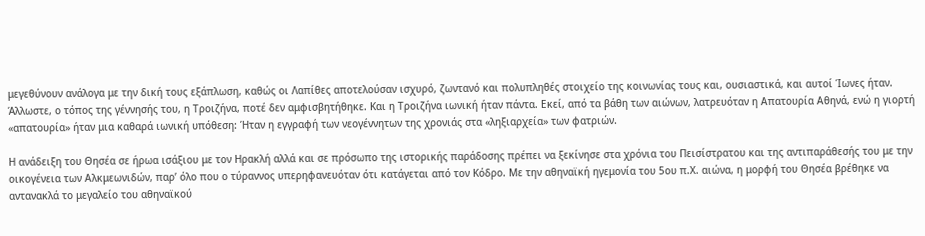μεγεθύνουν ανάλογα με την δική τους εξάπλωση, καθώς οι Λαπίθες αποτελούσαν ισχυρό, ζωντανό και πολυπληθές στοιχείο της κοινωνίας τους και, ουσιαστικά, και αυτοί Ίωνες ήταν. Άλλωστε, ο τόπος της γέννησής του, η Τροιζήνα, ποτέ δεν αμφισβητήθηκε. Και η Τροιζήνα ιωνική ήταν πάντα. Εκεί, από τα βάθη των αιώνων, λατρευόταν η Απατουρία Αθηνά, ενώ η γιορτή «απατουρία» ήταν μια καθαρά ιωνική υπόθεση: Ήταν η εγγραφή των νεογέννητων της χρονιάς στα «ληξιαρχεία» των φατριών.

Η ανάδειξη του Θησέα σε ήρωα ισάξιου με τον Ηρακλή αλλά και σε πρόσωπο της ιστορικής παράδοσης πρέπει να ξεκίνησε στα χρόνια του Πεισίστρατου και της αντιπαράθεσής του με την οικογένεια των Αλκμεωνιδών, παρ’ όλο που ο τύραννος υπερηφανευόταν ότι κατάγεται από τον Κόδρο. Με την αθηναϊκή ηγεμονία του 5ου π.Χ. αιώνα, η μορφή του Θησέα βρέθηκε να αντανακλά το μεγαλείο του αθηναϊκού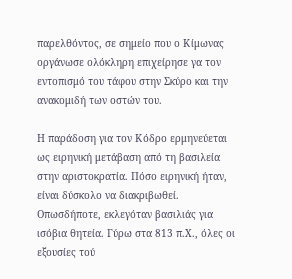παρελθόντος, σε σημείο που ο Κίμωνας οργάνωσε ολόκληρη επιχείρησε γα τον εντοπισμό του τάφου στην Σκύρο και την ανακομιδή των οστών του.

Η παράδοση για τον Κόδρο ερμηνεύεται ως ειρηνική μετάβαση από τη βασιλεία στην αριστοκρατία. Πόσο ειρηνική ήταν, είναι δύσκολο να διακριβωθεί. Οπωσδήποτε, εκλεγόταν βασιλιάς για ισόβια θητεία. Γύρω στα 813 π.Χ., όλες οι εξουσίες τού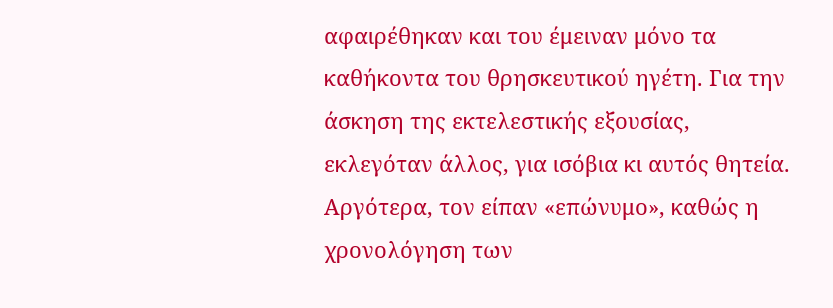αφαιρέθηκαν και του έμειναν μόνο τα καθήκοντα του θρησκευτικού ηγέτη. Για την άσκηση της εκτελεστικής εξουσίας, εκλεγόταν άλλος, για ισόβια κι αυτός θητεία. Αργότερα, τον είπαν «επώνυμο», καθώς η χρονολόγηση των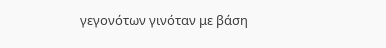γεγονότων γινόταν με βάση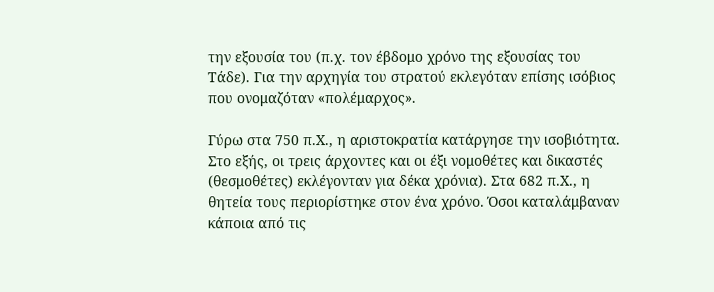την εξουσία του (π.χ. τον έβδομο χρόνο της εξουσίας του Τάδε). Για την αρχηγία του στρατού εκλεγόταν επίσης ισόβιος που ονομαζόταν «πολέμαρχος».

Γύρω στα 750 π.Χ., η αριστοκρατία κατάργησε την ισοβιότητα. Στο εξής, οι τρεις άρχοντες και οι έξι νομοθέτες και δικαστές (θεσμοθέτες) εκλέγονταν για δέκα χρόνια). Στα 682 π.Χ., η θητεία τους περιορίστηκε στον ένα χρόνο. Όσοι καταλάμβαναν κάποια από τις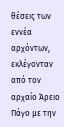θέσεις των εννέα αρχόντων, εκλέγονταν από τον αρχαίο Άρειο Πάγο με την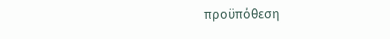προϋπόθεση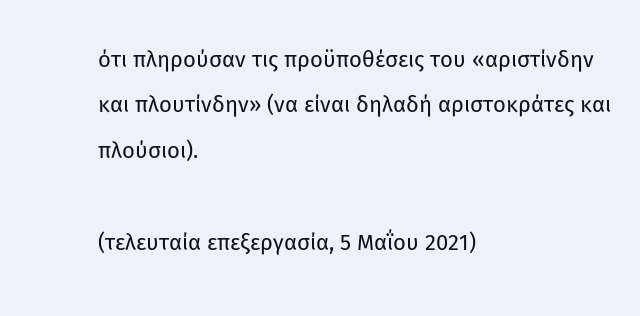ότι πληρούσαν τις προϋποθέσεις του «αριστίνδην και πλουτίνδην» (να είναι δηλαδή αριστοκράτες και πλούσιοι).

(τελευταία επεξεργασία, 5 Μαΐου 2021)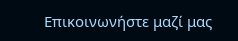Επικοινωνήστε μαζί μας